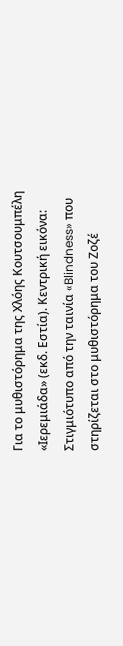Για το μυθιστόρημα της Χλόης Κουτσουμπέλη «Ιερεμιάδα» (εκδ. Εστία). Κεντρική εικόνα: Στιγμιότυπο από την ταινία «Blindness» που στηρίζεται στο μυθιστόρημα του Ζοζέ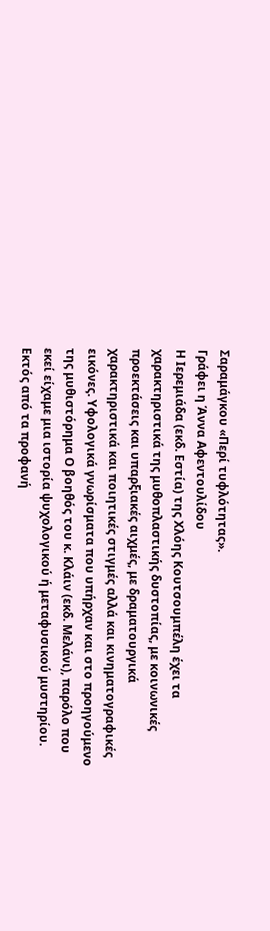Σαραμάγκου «Περί τυφλότητας».
Γράφει η Άννα Αφεντουλίδου
Η Ιερεμιάδα (εκδ. Εστία) της Χλόης Κουτσουμπέλη έχει τα χαρακτηριστικά της μυθοπλαστικής δυστοπίας, με κοινωνικές προεκτάσεις και υπαρξιακές αιχμές, με δραματουργικά χαρακτηριστικά και ποιητικές στιγμές αλλά και κινηματογραφικές εικόνες. Υφολογικά γνωρίσματα που υπήρχαν και στο προηγούμενο της μυθιστόρημα Ο βοηθός του κ. Κλάιν (εκδ. Μελάνι), παρόλο που εκεί είχαμε μια ιστορία ψυχολογικού ή μεταφυσικού μυστηρίου.
Εκτός από τα προφανή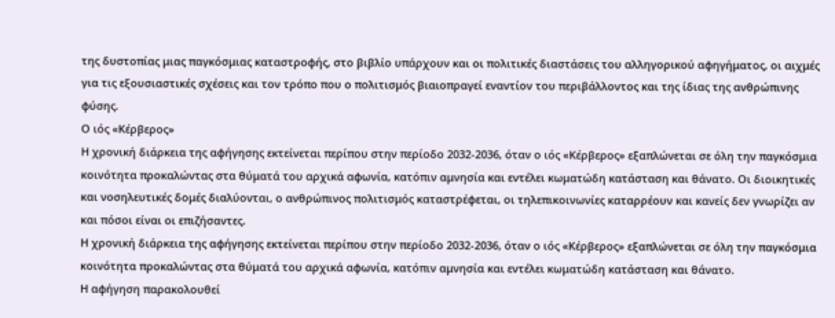της δυστοπίας μιας παγκόσμιας καταστροφής, στο βιβλίο υπάρχουν και οι πολιτικές διαστάσεις του αλληγορικού αφηγήματος, οι αιχμές για τις εξουσιαστικές σχέσεις και τον τρόπο που ο πολιτισμός βιαιοπραγεί εναντίον του περιβάλλοντος και της ίδιας της ανθρώπινης φύσης.
Ο ιός «Κέρβερος»
Η χρονική διάρκεια της αφήγησης εκτείνεται περίπου στην περίοδο 2032-2036, όταν ο ιός «Κέρβερος» εξαπλώνεται σε όλη την παγκόσμια κοινότητα προκαλώντας στα θύματά του αρχικά αφωνία, κατόπιν αμνησία και εντέλει κωματώδη κατάσταση και θάνατο. Οι διοικητικές και νοσηλευτικές δομές διαλύονται, ο ανθρώπινος πολιτισμός καταστρέφεται, οι τηλεπικοινωνίες καταρρέουν και κανείς δεν γνωρίζει αν και πόσοι είναι οι επιζήσαντες.
Η χρονική διάρκεια της αφήγησης εκτείνεται περίπου στην περίοδο 2032-2036, όταν ο ιός «Κέρβερος» εξαπλώνεται σε όλη την παγκόσμια κοινότητα προκαλώντας στα θύματά του αρχικά αφωνία, κατόπιν αμνησία και εντέλει κωματώδη κατάσταση και θάνατο.
Η αφήγηση παρακολουθεί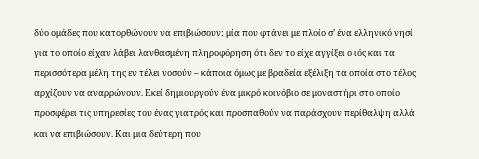δύο ομάδες που κατορθώνουν να επιβιώσουν: μία που φτάνει με πλοίο σ’ ένα ελληνικό νησί για το οποίο είχαν λάβει λανθασμένη πληροφόρηση ότι δεν το είχε αγγίξει ο ιός και τα περισσότερα μέλη της εν τέλει νοσούν – κάποια όμως με βραδεία εξέλιξη τα οποία στο τέλος αρχίζουν να αναρρώνουν. Εκεί δημιουργούν ένα μικρό κοινόβιο σε μοναστήρι στο οποίο προσφέρει τις υπηρεσίες του ένας γιατρός και προσπαθούν να παράσχουν περίθαλψη αλλά και να επιβιώσουν. Και μια δεύτερη που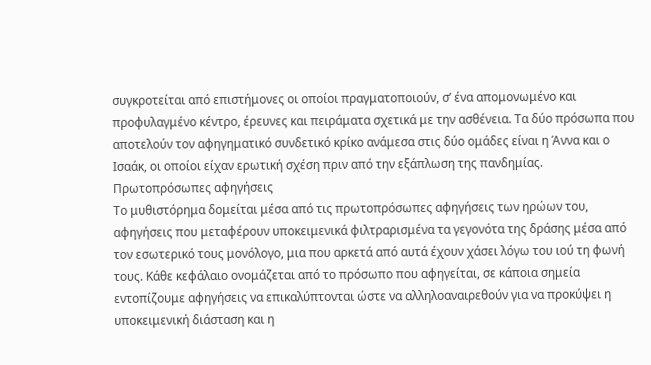συγκροτείται από επιστήμονες οι οποίοι πραγματοποιούν, σ’ ένα απομονωμένο και προφυλαγμένο κέντρο, έρευνες και πειράματα σχετικά με την ασθένεια. Τα δύο πρόσωπα που αποτελούν τον αφηγηματικό συνδετικό κρίκο ανάμεσα στις δύο ομάδες είναι η Άννα και ο Ισαάκ, οι οποίοι είχαν ερωτική σχέση πριν από την εξάπλωση της πανδημίας.
Πρωτοπρόσωπες αφηγήσεις
Το μυθιστόρημα δομείται μέσα από τις πρωτοπρόσωπες αφηγήσεις των ηρώων του, αφηγήσεις που μεταφέρουν υποκειμενικά φιλτραρισμένα τα γεγονότα της δράσης μέσα από τον εσωτερικό τους μονόλογο, μια που αρκετά από αυτά έχουν χάσει λόγω του ιού τη φωνή τους. Κάθε κεφάλαιο ονομάζεται από το πρόσωπο που αφηγείται, σε κάποια σημεία εντοπίζουμε αφηγήσεις να επικαλύπτονται ώστε να αλληλοαναιρεθούν για να προκύψει η υποκειμενική διάσταση και η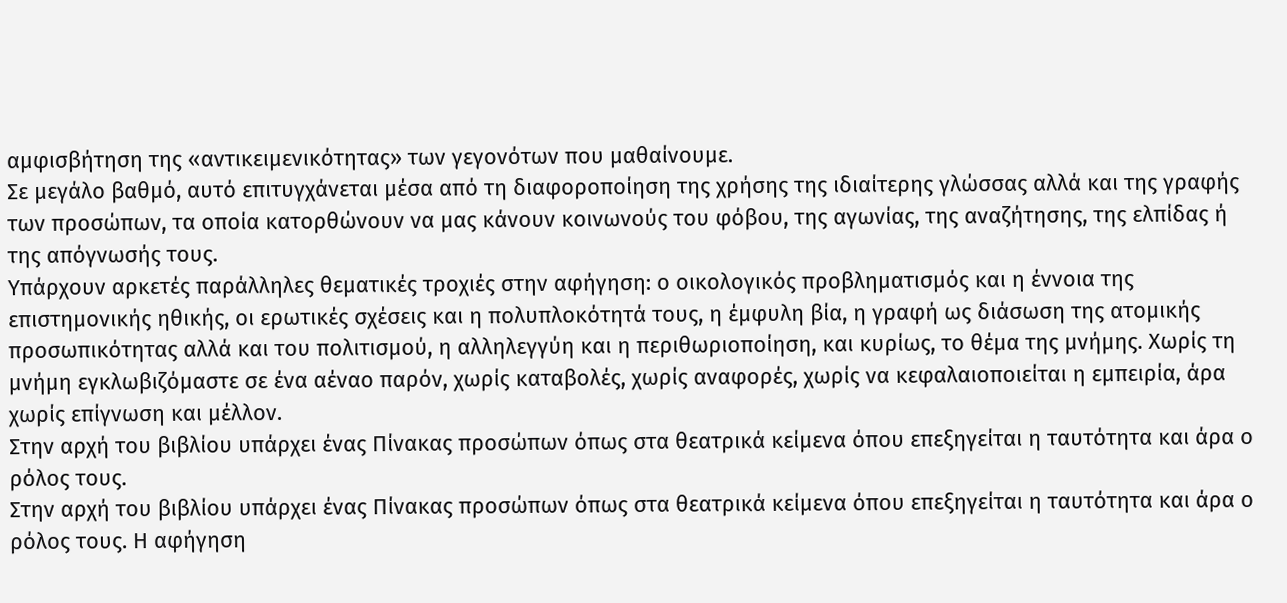αμφισβήτηση της «αντικειμενικότητας» των γεγονότων που μαθαίνουμε.
Σε μεγάλο βαθμό, αυτό επιτυγχάνεται μέσα από τη διαφοροποίηση της χρήσης της ιδιαίτερης γλώσσας αλλά και της γραφής των προσώπων, τα οποία κατορθώνουν να μας κάνουν κοινωνούς του φόβου, της αγωνίας, της αναζήτησης, της ελπίδας ή της απόγνωσής τους.
Υπάρχουν αρκετές παράλληλες θεματικές τροχιές στην αφήγηση: ο οικολογικός προβληματισμός και η έννοια της επιστημονικής ηθικής, οι ερωτικές σχέσεις και η πολυπλοκότητά τους, η έμφυλη βία, η γραφή ως διάσωση της ατομικής προσωπικότητας αλλά και του πολιτισμού, η αλληλεγγύη και η περιθωριοποίηση, και κυρίως, το θέμα της μνήμης. Χωρίς τη μνήμη εγκλωβιζόμαστε σε ένα αέναο παρόν, χωρίς καταβολές, χωρίς αναφορές, χωρίς να κεφαλαιοποιείται η εμπειρία, άρα χωρίς επίγνωση και μέλλον.
Στην αρχή του βιβλίου υπάρχει ένας Πίνακας προσώπων όπως στα θεατρικά κείμενα όπου επεξηγείται η ταυτότητα και άρα ο ρόλος τους.
Στην αρχή του βιβλίου υπάρχει ένας Πίνακας προσώπων όπως στα θεατρικά κείμενα όπου επεξηγείται η ταυτότητα και άρα ο ρόλος τους. Η αφήγηση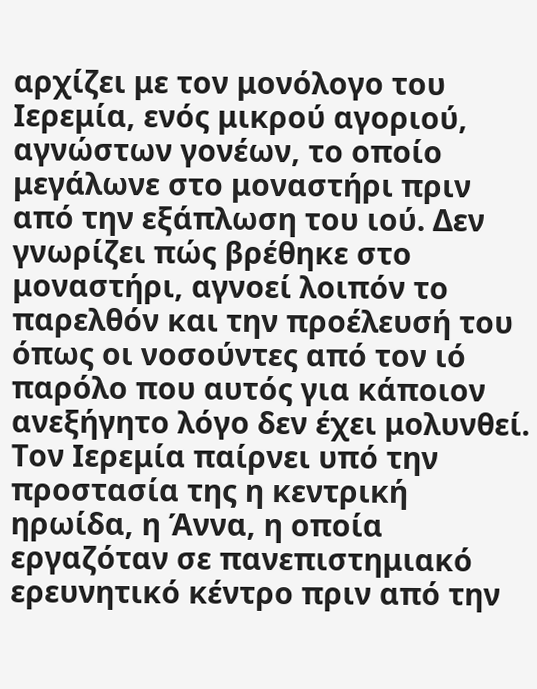αρχίζει με τον μονόλογο του Ιερεμία, ενός μικρού αγοριού, αγνώστων γονέων, το οποίο μεγάλωνε στο μοναστήρι πριν από την εξάπλωση του ιού. Δεν γνωρίζει πώς βρέθηκε στο μοναστήρι, αγνοεί λοιπόν το παρελθόν και την προέλευσή του όπως οι νοσούντες από τον ιό παρόλο που αυτός για κάποιον ανεξήγητο λόγο δεν έχει μολυνθεί.
Τον Ιερεμία παίρνει υπό την προστασία της η κεντρική ηρωίδα, η Άννα, η οποία εργαζόταν σε πανεπιστημιακό ερευνητικό κέντρο πριν από την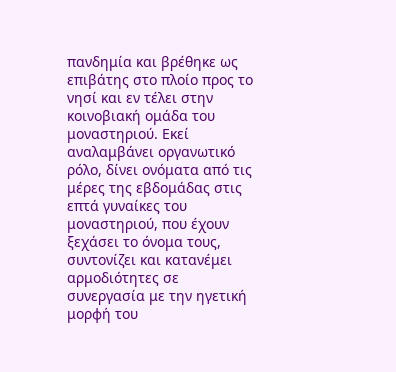πανδημία και βρέθηκε ως επιβάτης στο πλοίο προς το νησί και εν τέλει στην κοινοβιακή ομάδα του μοναστηριού. Εκεί αναλαμβάνει οργανωτικό ρόλο, δίνει ονόματα από τις μέρες της εβδομάδας στις επτά γυναίκες του μοναστηριού, που έχουν ξεχάσει το όνομα τους, συντονίζει και κατανέμει αρμοδιότητες σε συνεργασία με την ηγετική μορφή του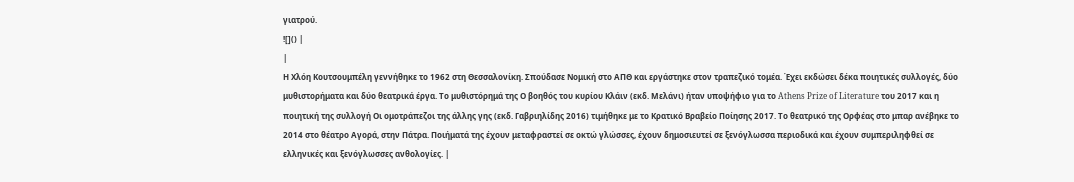γιατρού.
![]() |
|
Η Χλόη Κουτσουμπέλη γεννήθηκε το 1962 στη Θεσσαλονίκη. Σπούδασε Νομική στο ΑΠΘ και εργάστηκε στον τραπεζικό τομέα. Έχει εκδώσει δέκα ποιητικές συλλογές, δύο μυθιστορήματα και δύο θεατρικά έργα. Το μυθιστόρημά της Ο βοηθός του κυρίου Κλάιν (εκδ. Μελάνι) ήταν υποψήφιο για το Athens Prize of Literature του 2017 και η ποιητική της συλλογή Οι ομοτράπεζοι της άλλης γης (εκδ. Γαβριηλίδης 2016) τιμήθηκε με το Κρατικό Βραβείο Ποίησης 2017. Το θεατρικό της Ορφέας στο μπαρ ανέβηκε το 2014 στο θέατρο Αγορά, στην Πάτρα. Ποιήματά της έχουν μεταφραστεί σε οκτώ γλώσσες, έχουν δημοσιευτεί σε ξενόγλωσσα περιοδικά και έχουν συμπεριληφθεί σε ελληνικές και ξενόγλωσσες ανθολογίες. |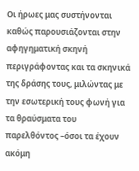Οι ήρωες μας συστήνονται καθώς παρουσιάζονται στην αφηγηματική σκηνή περιγράφοντας και τα σκηνικά της δράσης τους, μιλώντας με την εσωτερική τους φωνή για τα θραύσματα του παρελθόντος –όσοι τα έχουν ακόμη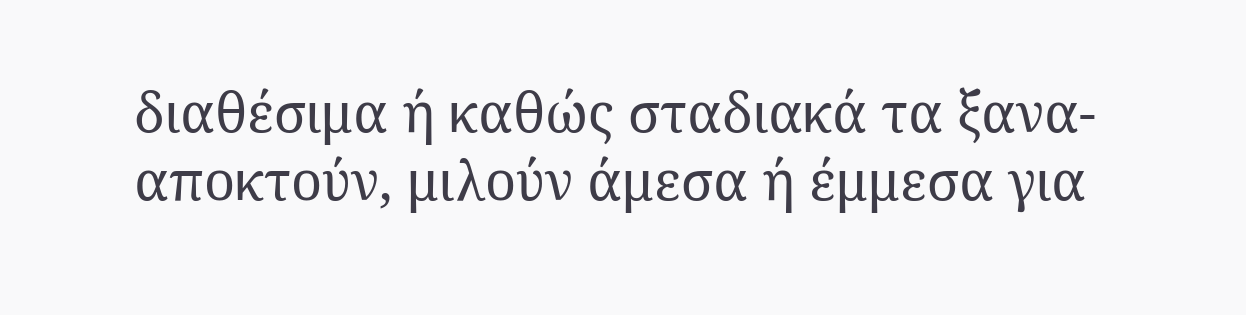διαθέσιμα ή καθώς σταδιακά τα ξανα-αποκτούν, μιλούν άμεσα ή έμμεσα για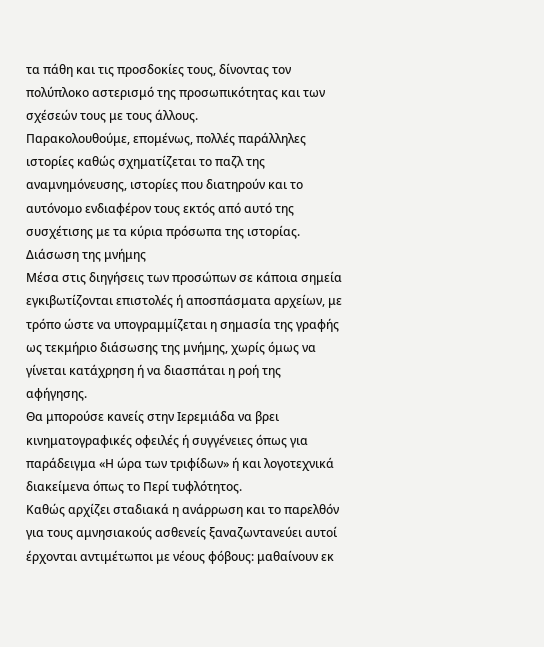τα πάθη και τις προσδοκίες τους, δίνοντας τον πολύπλοκο αστερισμό της προσωπικότητας και των σχέσεών τους με τους άλλους.
Παρακολουθούμε, επομένως, πολλές παράλληλες ιστορίες καθώς σχηματίζεται το παζλ της αναμνημόνευσης, ιστορίες που διατηρούν και το αυτόνομο ενδιαφέρον τους εκτός από αυτό της συσχέτισης με τα κύρια πρόσωπα της ιστορίας.
Διάσωση της μνήμης
Μέσα στις διηγήσεις των προσώπων σε κάποια σημεία εγκιβωτίζονται επιστολές ή αποσπάσματα αρχείων, με τρόπο ώστε να υπογραμμίζεται η σημασία της γραφής ως τεκμήριο διάσωσης της μνήμης, χωρίς όμως να γίνεται κατάχρηση ή να διασπάται η ροή της αφήγησης.
Θα μπορούσε κανείς στην Ιερεμιάδα να βρει κινηματογραφικές οφειλές ή συγγένειες όπως για παράδειγμα «Η ώρα των τριφίδων» ή και λογοτεχνικά διακείμενα όπως το Περί τυφλότητος.
Καθώς αρχίζει σταδιακά η ανάρρωση και το παρελθόν για τους αμνησιακούς ασθενείς ξαναζωντανεύει αυτοί έρχονται αντιμέτωποι με νέους φόβους: μαθαίνουν εκ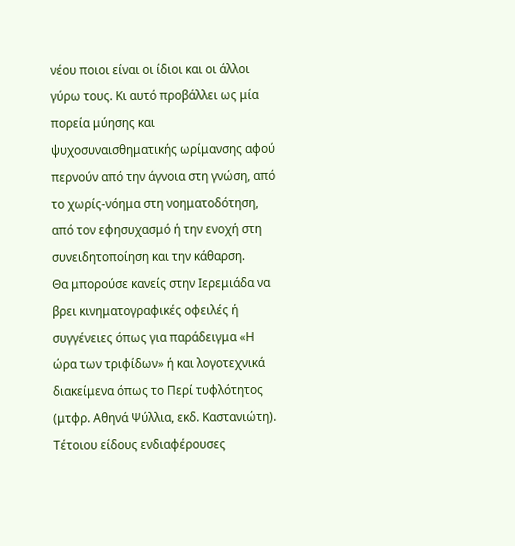νέου ποιοι είναι οι ίδιοι και οι άλλοι γύρω τους. Κι αυτό προβάλλει ως μία πορεία μύησης και ψυχοσυναισθηματικής ωρίμανσης αφού περνούν από την άγνοια στη γνώση, από το χωρίς-νόημα στη νοηματοδότηση, από τον εφησυχασμό ή την ενοχή στη συνειδητοποίηση και την κάθαρση.
Θα μπορούσε κανείς στην Ιερεμιάδα να βρει κινηματογραφικές οφειλές ή συγγένειες όπως για παράδειγμα «Η ώρα των τριφίδων» ή και λογοτεχνικά διακείμενα όπως το Περί τυφλότητος (μτφρ. Αθηνά Ψύλλια, εκδ. Καστανιώτη). Τέτοιου είδους ενδιαφέρουσες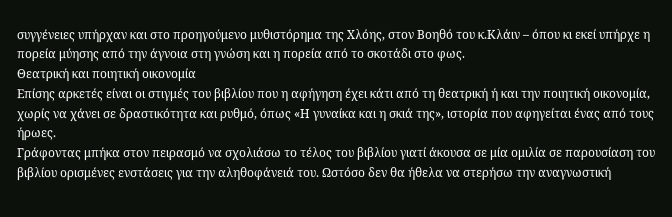συγγένειες υπήρχαν και στο προηγούμενο μυθιστόρημα της Χλόης, στον Βοηθό του κ.Κλάιν – όπου κι εκεί υπήρχε η πορεία μύησης από την άγνοια στη γνώση και η πορεία από το σκοτάδι στο φως.
Θεατρική και ποιητική οικονομία
Επίσης αρκετές είναι οι στιγμές του βιβλίου που η αφήγηση έχει κάτι από τη θεατρική ή και την ποιητική οικονομία, χωρίς να χάνει σε δραστικότητα και ρυθμό, όπως «Η γυναίκα και η σκιά της», ιστορία που αφηγείται ένας από τους ήρωες.
Γράφοντας μπήκα στον πειρασμό να σχολιάσω το τέλος του βιβλίου γιατί άκουσα σε μία ομιλία σε παρουσίαση του βιβλίου ορισμένες ενστάσεις για την αληθοφάνειά του. Ωστόσο δεν θα ήθελα να στερήσω την αναγνωστική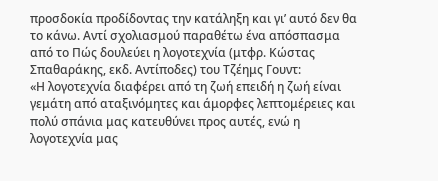προσδοκία προδίδοντας την κατάληξη και γι’ αυτό δεν θα το κάνω. Αντί σχολιασμού παραθέτω ένα απόσπασμα από το Πώς δουλεύει η λογοτεχνία (μτφρ. Κώστας Σπαθαράκης, εκδ. Αντίποδες) του Τζέημς Γουντ:
«Η λογοτεχνία διαφέρει από τη ζωή επειδή η ζωή είναι γεμάτη από αταξινόμητες και άμορφες λεπτομέρειες και πολύ σπάνια μας κατευθύνει προς αυτές, ενώ η λογοτεχνία μας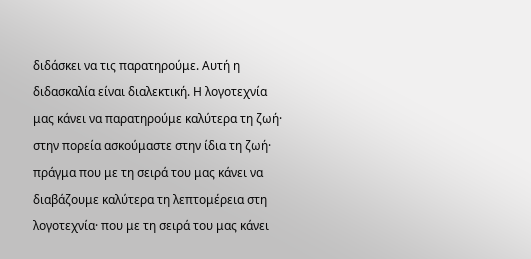διδάσκει να τις παρατηρούμε. Αυτή η διδασκαλία είναι διαλεκτική. Η λογοτεχνία μας κάνει να παρατηρούμε καλύτερα τη ζωή· στην πορεία ασκούμαστε στην ίδια τη ζωή· πράγμα που με τη σειρά του μας κάνει να διαβάζουμε καλύτερα τη λεπτομέρεια στη λογοτεχνία· που με τη σειρά του μας κάνει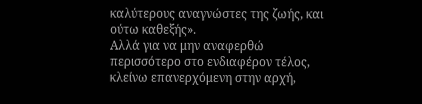καλύτερους αναγνώστες της ζωής, και ούτω καθεξής».
Αλλά για να μην αναφερθώ περισσότερο στο ενδιαφέρον τέλος, κλείνω επανερχόμενη στην αρχή,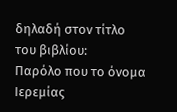δηλαδή στον τίτλο του βιβλίου:
Παρόλο που το όνομα Ιερεμίας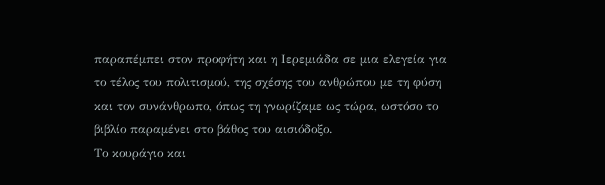παραπέμπει στον προφήτη και η Ιερεμιάδα σε μια ελεγεία για το τέλος του πολιτισμού, της σχέσης του ανθρώπου με τη φύση και τον συνάνθρωπο, όπως τη γνωρίζαμε ως τώρα, ωστόσο το βιβλίο παραμένει στο βάθος του αισιόδοξο.
Το κουράγιο και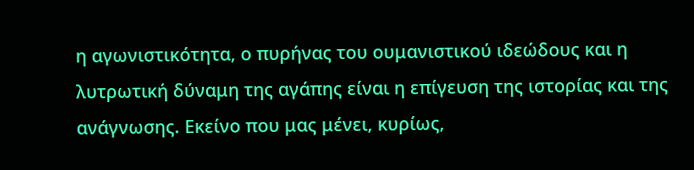η αγωνιστικότητα, ο πυρήνας του ουμανιστικού ιδεώδους και η λυτρωτική δύναμη της αγάπης είναι η επίγευση της ιστορίας και της ανάγνωσης. Εκείνο που μας μένει, κυρίως,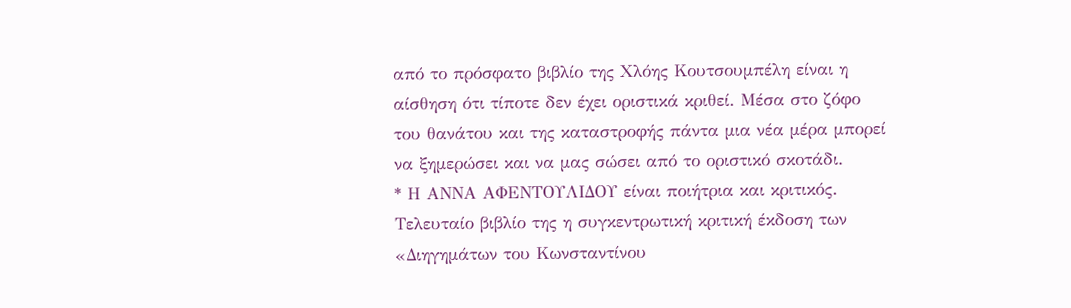από το πρόσφατο βιβλίο της Χλόης Κουτσουμπέλη είναι η αίσθηση ότι τίποτε δεν έχει οριστικά κριθεί. Μέσα στο ζόφο του θανάτου και της καταστροφής πάντα μια νέα μέρα μπορεί να ξημερώσει και να μας σώσει από το οριστικό σκοτάδι.
* Η ΑΝΝΑ ΑΦΕΝΤΟΥΛΙΔΟΥ είναι ποιήτρια και κριτικός. Τελευταίο βιβλίο της η συγκεντρωτική κριτική έκδοση των «Διηγημάτων του Κωνσταντίνου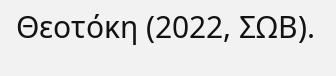Θεοτόκη (2022, ΣΩΒ).